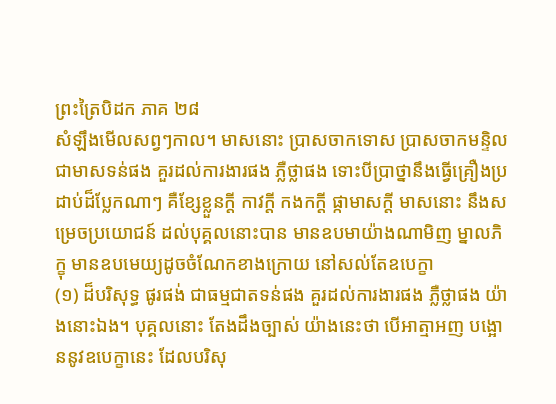ព្រះត្រៃបិដក ភាគ ២៨
សំឡឹងមើលសព្វៗកាល។ មាសនោះ ប្រាសចាកទោស ប្រាសចាកមន្ទិល ជាមាសទន់ផង គួរដល់ការងារផង ភ្លឺថ្លាផង ទោះបីប្រាថ្នានឹងធ្វើគ្រឿងប្រដាប់ដ៏ប្លែកណាៗ គឺខ្សែខ្លួនក្តី កាវក្តី កងកក្តី ផ្កាមាសក្តី មាសនោះ នឹងសម្រេចប្រយោជន៍ ដល់បុគ្គលនោះបាន មានឧបមាយ៉ាងណាមិញ ម្នាលភិក្ខុ មានឧបមេយ្យដូចចំណែកខាងក្រោយ នៅសល់តែឧបេក្ខា
(១) ដ៏បរិសុទ្ធ ផូរផង់ ជាធម្មជាតទន់ផង គួរដល់ការងារផង ភ្លឺថ្លាផង យ៉ាងនោះឯង។ បុគ្គលនោះ តែងដឹងច្បាស់ យ៉ាងនេះថា បើអាត្មាអញ បង្អោននូវឧបេក្ខានេះ ដែលបរិសុ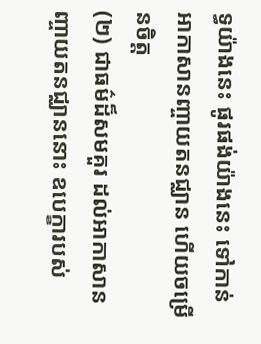ទ្ធយ៉ាងនេះ ផូរផង់យ៉ាងនេះ ទៅកាន់អាកាសានញ្ចាយតនជ្ឈាន ហើយចម្រើនចិត្ត
(២) ជាធម៌ដ៏សមគួរ ដល់អាកាសានញ្ចាយតនជ្ឈាននោះ ឧបេក្ខារបស់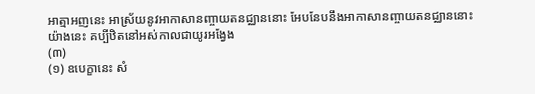អាត្មាអញនេះ អាស្រ័យនូវអាកាសានញ្ចាយតនជ្ឈាននោះ អែបនែបនឹងអាកាសានញ្ចាយតនជ្ឈាននោះយ៉ាងនេះ គប្បីឋិតនៅអស់កាលជាយូរអង្វែង
(៣)
(១) ឧបេក្ខានេះ សំ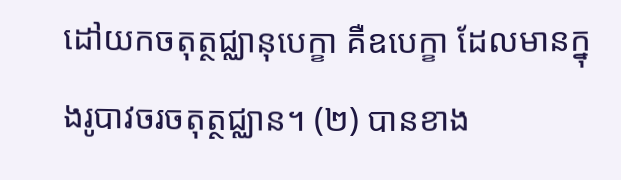ដៅយកចតុត្ថជ្ឈានុបេក្ខា គឺឧបេក្ខា ដែលមានក្នុងរូបាវចរចតុត្ថជ្ឈាន។ (២) បានខាង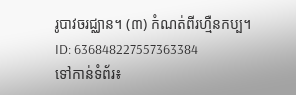រូបាវចរជ្ឈាន។ (៣) កំណត់ពីរហ្មឺនកប្ប។
ID: 636848227557363384
ទៅកាន់ទំព័រ៖